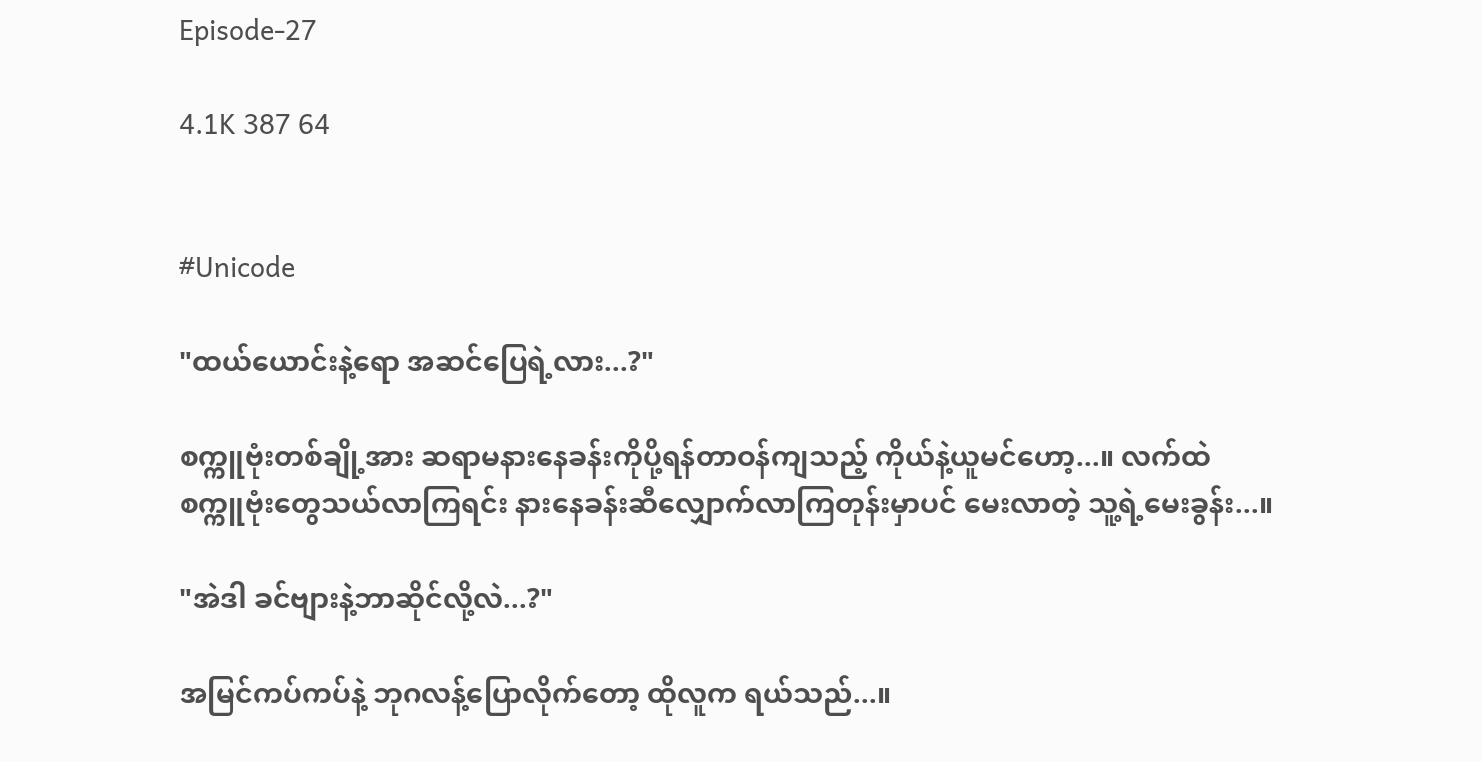Episode-27

4.1K 387 64


#Unicode

"ထယ်ယောင်းနဲ့ရော အဆင်ပြေရဲ့လား...?"

စက္ကူဗုံးတစ်ချို့အား ဆရာမနားနေခန်းကိုပို့ရန်တာဝန်ကျသည့် ကိုယ်နဲ့ယူမင်ဟော့...။ လက်ထဲစက္ကူဗုံးတွေသယ်လာကြရင်း နားနေခန်းဆီလျှောက်လာကြတုန်းမှာပင် မေးလာတဲ့ သူ့ရဲ့မေးခွန်း...။

"အဲဒါ ခင်ဗျားနဲ့ဘာဆိုင်လို့လဲ...?"

အမြင်ကပ်ကပ်နဲ့ ဘုဂလန့်ပြောလိုက်တော့ ထိုလူက ရယ်သည်...။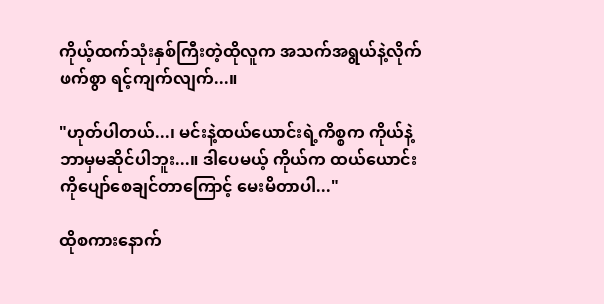ကိုယ့်ထက်သုံးနှစ်ကြီးတဲ့ထိုလူက အသက်အရွယ်နဲ့လိုက်ဖက်စွာ ရင့်ကျက်လျက်...။

"ဟုတ်ပါတယ်...၊ မင်းနဲ့ထယ်ယောင်းရဲ့ကိစ္စက ကိုယ်နဲ့ဘာမှမဆိုင်ပါဘူး...။ ဒါပေမယ့် ကိုယ်က ထယ်ယောင်းကိုပျော်စေချင်တာကြောင့် မေးမိတာပါ..."

ထိုစကားနောက်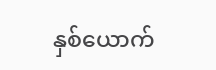နှစ်ယောက်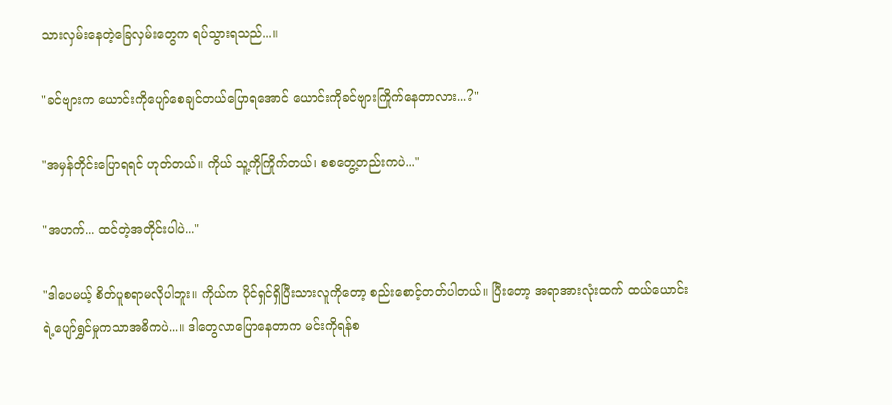သားလှမ်းနေတဲ့ခြေလှမ်းတွေက ရပ်သွားရသည်...။

"ခင်ဗျားက ယောင်းကိုပျော်စေချင်တယ်ပြောရအောင် ယောင်းကိုခင်ဗျားကြိုက်နေတာလား...?"

"အမှန်တိုင်းပြောရရင် ဟုတ်တယ်။ ကိုယ် သူ့ကိုကြိုက်တယ်၊ စစတွေ့တည်းကပဲ..."

"အဟက်... ထင်တဲ့အတိုင်းပါပဲ..."

"ဒါပေမယ့် စိတ်ပူစရာမလိုပါဘူး။ ကိုယ်က ပိုင်ရှင်ရှိပြီးသားလူကိုတော့ စည်းစောင့်တတ်ပါတယ်။ ပြီးတော့ အရာအားလုံးထက် ထယ်ယောင်းရဲ့ပျော်ရွှင်မှုကသာအဓိကပဲ...။ ဒါတွေလာပြောနေတာက မင်းကိုရန်စ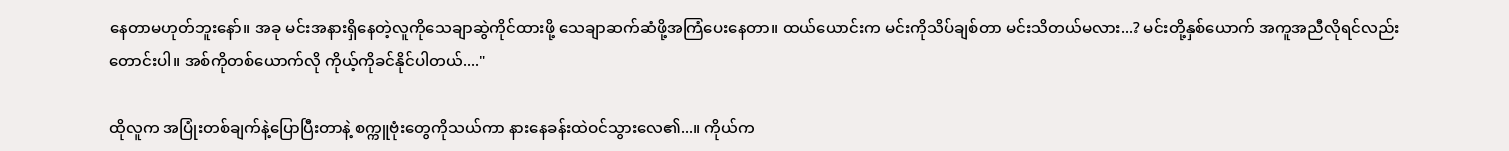နေတာမဟုတ်ဘူးနော်။ အခု မင်းအနားရှိနေတဲ့လူကိုသေချာဆွဲကိုင်ထားဖို့ သေချာဆက်ဆံဖို့အကြံပေးနေတာ။ ထယ်ယောင်းက မင်းကိုသိပ်ချစ်တာ မင်းသိတယ်မလား...? မင်းတို့နှစ်ယောက် အကူအညီလိုရင်လည်းတောင်းပါ။ အစ်ကိုတစ်ယောက်လို ကိုယ့်ကိုခင်နိုင်ပါတယ်...."

ထိုလူက အပြုံးတစ်ချက်နဲ့ပြောပြီးတာနဲ့ စက္ကူဗုံးတွေကိုသယ်ကာ နားနေခန်းထဲဝင်သွားလေ၏...။ ကိုယ်က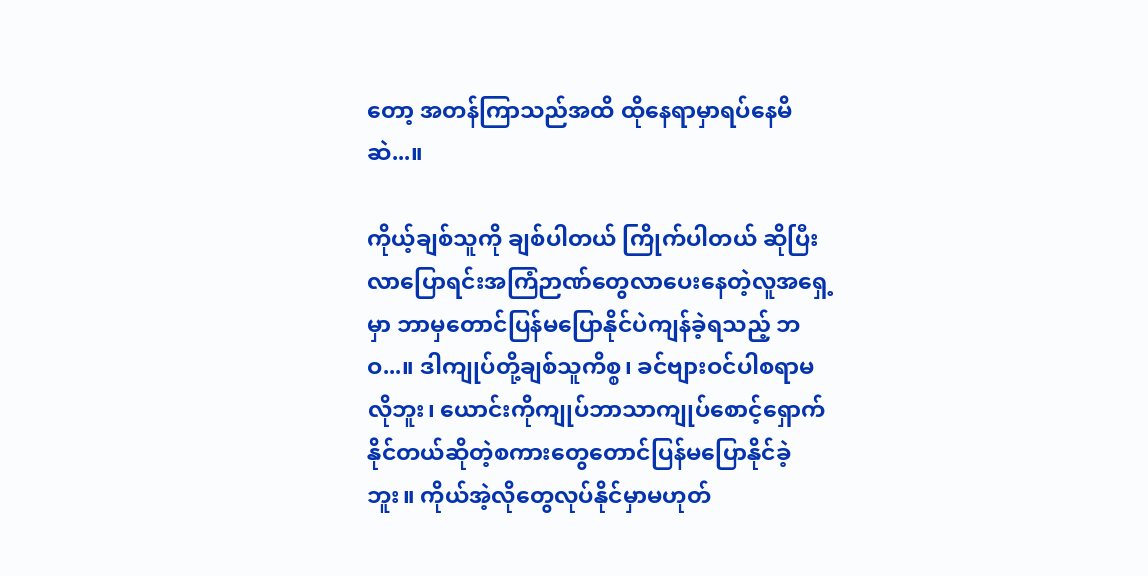တော့ အတန်ကြာသည်အထိ ထိုနေရာမှာရပ်နေမိဆဲ...။

ကိုယ့်ချစ်သူကို ချစ်ပါတယ် ကြိုက်ပါတယ် ဆိုပြီးလာပြောရင်းအကြံဉာဏ်တွေလာပေးနေတဲ့လူအရှေ့မှာ ဘာမှတောင်ပြန်မပြောနိုင်ပဲကျန်ခဲ့ရသည့် ဘဝ...။ ဒါကျုပ်တို့ချစ်သူကိစ္စ၊ ခင်ဗျားဝင်ပါစရာမလိုဘူး၊ ယောင်းကိုကျုပ်ဘာသာကျုပ်စောင့်ရှောက်နိုင်တယ်ဆိုတဲ့စကားတွေတောင်ပြန်မပြောနိုင်ခဲ့ဘူး။ ကိုယ်အဲ့လိုတွေလုပ်နိုင်မှာမဟုတ်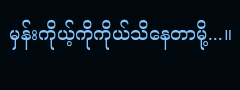မှန်းကိုယ့်ကိုကိုယ်သိနေတာမို့...။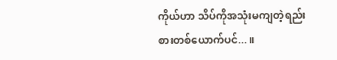ကိုယ်ဟာ သိပ်ကိုအသုံးမကျတဲ့ရည်းစားတစ်ယောက်ပင်...။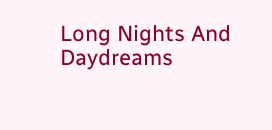Long Nights And Daydreams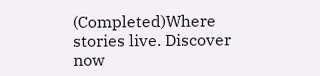(Completed)Where stories live. Discover now